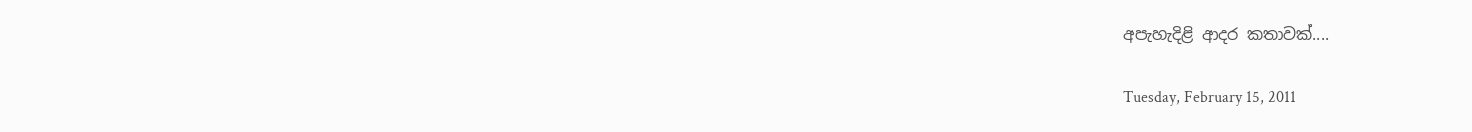අපැහැදිළි ආදර කතාවක්....

Tuesday, February 15, 2011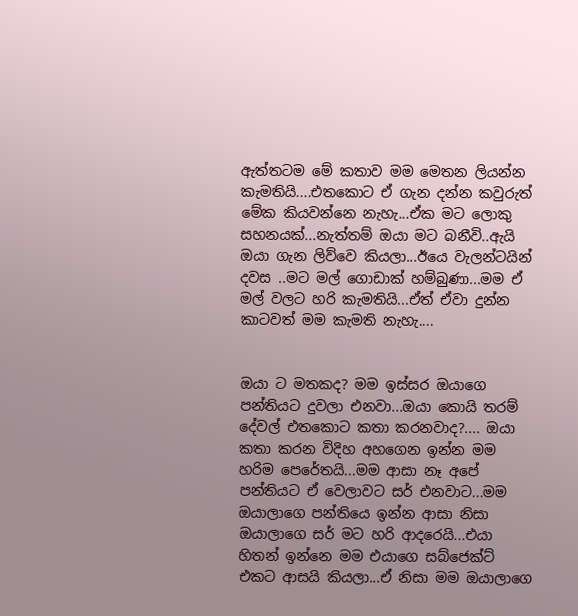ඇත්තටම මේ කතාව මම මෙතන ලියන්න කැමතියි....එතකොට ඒ ගැන දන්න කවුරුත් මේක කියවන්නෙ නැහැ...ඒක මට ලොකු සහනයක්...නැත්තම් ඔයා මට බනීවි..ඇයි ඔයා ගැන ලිව්වෙ කියලා...ඊයෙ වැලන්ටයින් දවස ..මට මල් ගොඩාක් හම්බුණා...මම ඒ මල් වලට හරි කැමතියි...ඒත් ඒවා දුන්න කාටවත් මම කැමති නැහැ....


ඔයා ට මතකද? මම ඉස්සර ඔයාගෙ පන්තියට දුවලා එනවා...ඔයා කොයි තරම් දේවල් එතකොට කතා කරනවාද?.... ඔයා කතා කරන විදිහ අහගෙන ඉන්න මම හරිම පෙරේතයි...මම ආසා නෑ අපේ පන්තියට ඒ වෙලාවට සර් එනවාට...මම ඔයාලාගෙ පන්තියෙ ඉන්න ආසා නිසා ඔයාලාගෙ සර් මට හරි ආදරෙයි...එයා හිතන් ඉන්නෙ මම එයාගෙ සබ්ජෙක්ට් එකට ආසයි කියලා...ඒ නිසා මම ඔයාලාගෙ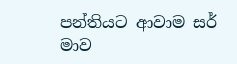පන්තියට ආවාම සර් මාව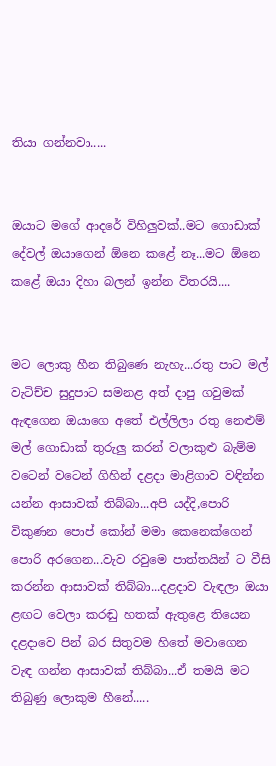තියා ගන්නවා.....


ඔයාට මගේ ආදරේ විහිලුවක්..මට ගොඩාක් දේවල් ඔයාගෙන් ඕනෙ කළේ නෑ...මට ඕනෙ කළේ ඔයා දිහා බලන් ඉන්න විතරයි....


මට ලොකු හීන තිබුණෙ නැහැ...රතු පාට මල් වැටිච්ච සුදුපාට සමනළ අත් දාපු ගවුමක් ඇඳගෙන ඔයාගෙ අතේ එල්ලිලා රතු නෙළුම් මල් ගොඩාක් තුරුලු කරන් වලාකුළු බැම්ම වටෙන් වටෙන් ගිහින් දළදා මාළිගාව වඳින්න යන්න ආසාවක් තිබ්බා...අපි යද්දි,පොරි විකුණන පොප් කෝන් මමා කෙනෙක්ගෙන් පොරි අරගෙන...වැව රවුමෙ පාත්තයින් ට වීසි කරන්න ආසාවක් තිබ්බා...දළදාව වැඳලා ඔයා ළඟට වෙලා කරඬු හතක් ඇතුළෙ තියෙන දළදාවෙ පින් බර සිතුවම හිතේ මවාගෙන වැඳ ගන්න ආසාවක් තිබ්බා...ඒ තමයි මට තිබුණු ලොකුම හීනේ.....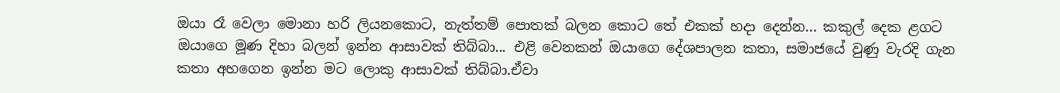ඔයා රෑ වෙලා මොනා හරි ලියනකොට, නැත්තම් පොතක් බලන කොට තේ එකක් හදා දෙන්න... කකුල් දෙක ළගට ඔයාගෙ මූණ දිහා බලන් ඉන්න ආසාවක් තිබ්බා... එළි වෙනකන් ඔයාගෙ දේශපාලන කතා, සමාජයේ වුණු වැරදි ගැන කතා අහගෙන ඉන්න මට ලොකු ආසාවක් තිබ්බා.ඒවා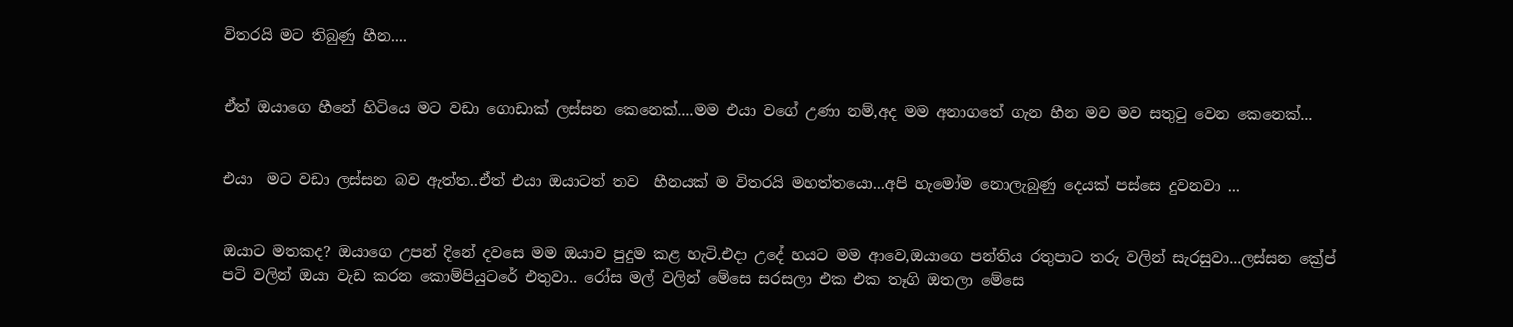විතරයි මට තිබුණු හීන....


ඒත් ඔයාගෙ හීනේ හිටියෙ මට වඩා ගොඩාක් ලස්සන කෙනෙක්....මම එයා වගේ උණා නම්,අද මම අනාගතේ ගැන හීන මව මව සතුටු වෙන කෙනෙක්...


එයා  මට වඩා ලස්සන බව ඇත්ත..ඒත් එයා ඔයාටත් තව  හීනයක් ම විතරයි මහත්තයො...අපි හැමෝම නොලැබුණු දෙයක් පස්සෙ දුවනවා ...


ඔයාට මතකද? ඔයාගෙ උපන් දිනේ දවසෙ මම ඔයාව පුදුම කළ හැටි.එදා උදේ හයට මම ආවෙ,ඔයාගෙ පන්තිය රතුපාට තරු වලින් සැරසුවා...ලස්සන ක්‍රේප් පටි වලින් ඔයා වැඩ කරන කොම්පියුටරේ එතුවා.. රෝස මල් වලින් මේසෙ සරසලා එක එක තෑගි ඔතලා මේසෙ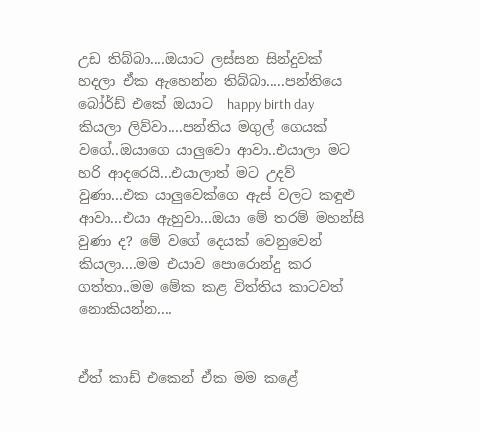උඩ තිබ්බා....ඔයාට ලස්සන සින්දුවක් හදලා ඒක ඇහෙන්න තිබ්බා.....පන්තියෙ බෝර්ඩ් එකේ ඔයාට  happy birth day කියලා ලිව්වා....පන්තිය මගුල් ගෙයක් වගේ..ඔයාගෙ යාලුවො ආවා..එයාලා මට හරි ආදරෙයි...එයාලාත් මට උදව් වුණා...එක යාලුවෙක්ගෙ ඇස් වලට කඳුළු ආවා...එයා ඇහුවා...ඔයා මේ තරම් මහන්සි වුණා ද? මේ වගේ දෙයක් වෙනුවෙන් කියලා....මම එයාව පොරොන්දු කර ගත්තා..මම මේක කළ විත්තිය කාටවත් නොකියන්න....


ඒත් කාඩ් එකෙන් ඒක මම කළේ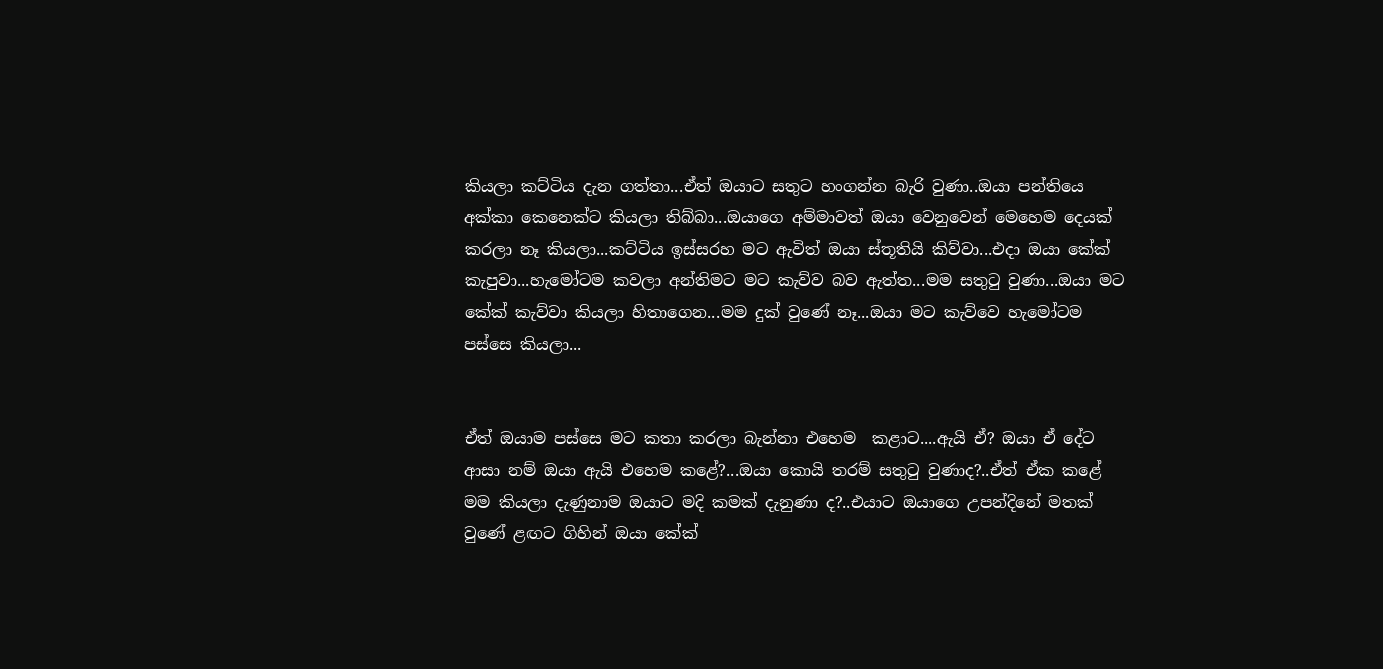කියලා කට්ටිය දැන ගත්තා...ඒත් ඔයාට සතුට හංගන්න බැරි වුණා..ඔයා පන්තියෙ අක්කා කෙනෙක්ට කියලා තිබ්බා...ඔයාගෙ අම්මාවත් ඔයා වෙනුවෙන් මෙහෙම දෙයක් කරලා නෑ කියලා...කට්ටිය ඉස්සරහ මට ඇවිත් ඔයා ස්තූතියි කිව්වා...එදා ඔයා කේක් කැපුවා...හැමෝටම කවලා අන්තිමට මට කැව්ව බව ඇත්ත...මම සතුටු වුණා...ඔයා මට කේක් කැව්වා කියලා හිතාගෙන...මම දුක් වුණේ නෑ...ඔයා මට කැව්වෙ හැමෝටම පස්සෙ කියලා...


ඒත් ඔයාම පස්සෙ මට කතා කරලා බැන්නා එහෙම  කළාට....ඇයි ඒ? ඔයා ඒ දේට ආසා නම් ඔයා ඇයි එහෙම කළේ?...ඔයා කොයි තරම් සතුටු වුණාද?..ඒත් ඒක කළේ මම කියලා දැණුනාම ඔයාට මදි කමක් දැනුණා ද?..එයාට ඔයාගෙ උපන්දිනේ මතක් වුණේ ළඟට ගිහින් ඔයා කේක්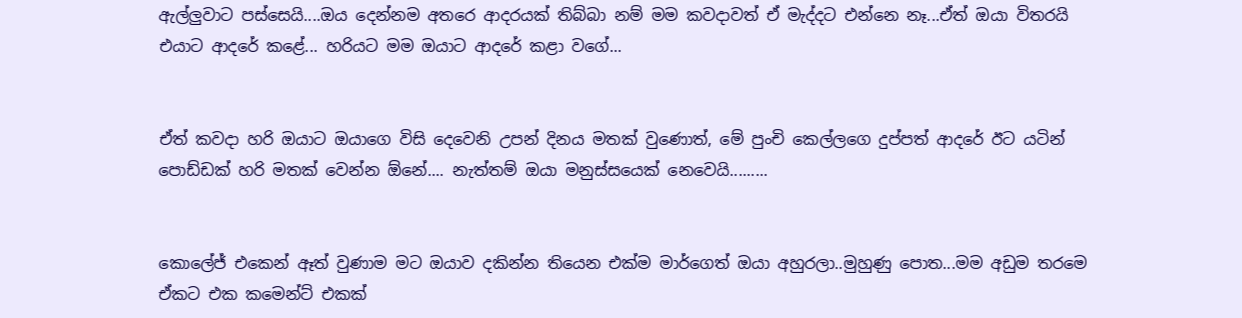ඇල්ලුවාට පස්සෙයි....ඔය දෙන්නම අතරෙ ආදරයක් තිබ්බා නම් මම කවදාවත් ඒ මැද්දට එන්නෙ නෑ...ඒත් ඔයා විතරයි එයාට ආදරේ කළේ... හරියට මම ඔයාට ආදරේ කළා වගේ...


ඒත් කවදා හරි ඔයාට ඔයාගෙ විසි දෙවෙනි උපන් දිනය මතක් වුණොත්, මේ පුංචි කෙල්ලගෙ දුප්පත් ආදරේ ඊට යටින් පොඩ්ඩක් හරි මතක් වෙන්න ඕනේ.... නැත්තම් ඔයා මනුස්සයෙක් නෙවෙයි.........


කොලේජ් එකෙන් ඈත් වුණාම මට ඔයාව දකින්න තියෙන එක්ම මාර්ගෙත් ඔයා අහුරලා..මුහුණු පොත...මම අඩුම තරමෙ ඒකට එක කමෙන්ට් එකක්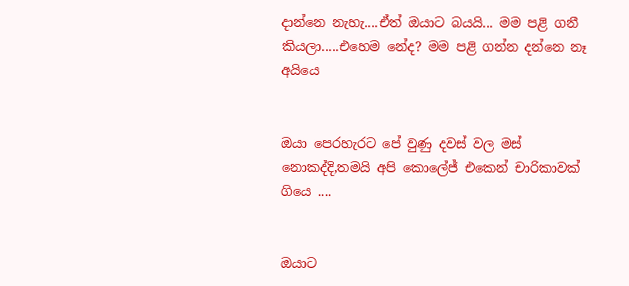දාන්නෙ නැහැ....ඒත් ඔයාට බයයි... මම පළි ගනී කියලා.....එහෙම නේද? මම පළි ගන්න දන්නෙ නෑ අයියෙ


ඔයා පෙරහැරට පේ වුණු දවස් වල මස් නොකද්දි,තමයි අපි කොලේජ් එකෙන් චාරිකාවක් ගියෙ ....


ඔයාට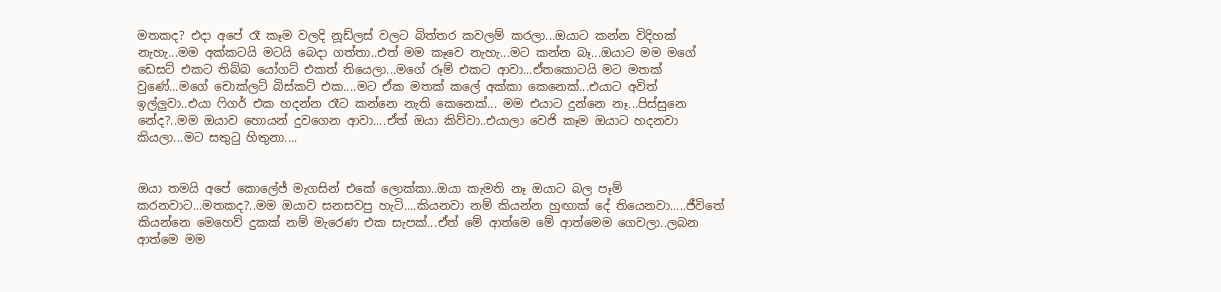මතකද? එදා අපේ රෑ කෑම වලදි නූඩ්ලස් වලට බිත්තර කවලම් කරලා...ඔයාට කන්න විදිහක් නැහැ...මම අක්කටයි මටයි බෙදා ගත්තා..එත් මම කෑවෙ නැහැ...මට කන්න බෑ...ඔයාට මම මගේ ඩෙසට් එකට තිබ්බ යෝගට් එකත් තියෙලා...මගේ රූම් එකට ආවා...ඒතකොටයි මට මතක් වුණේ...මගේ චොක්ලට් බිස්කට් එක....මට ඒක මතක් කලේ අක්කා කෙනෙක්...එයාට අවිත් ඉල්ලුවා..එයා ෆිගර් එක හදන්න රෑට කන්නෙ නැති කෙනෙක්... මම එයාට දුන්නෙ නෑ...පිස්සුනෙ නේද?..මම ඔයාව හොයන් දුවගෙන ආවා....ඒත් ඔයා කිව්වා..එයාලා වෙජි කෑම ඔයාට හදනවා කියලා...මට සතුටු හිතුනා....


ඔයා තමයි අපේ කොලේජ් මැගසින් එකේ ලොක්කා..ඔයා කැමති නෑ ඔයාට බල පෑම් කරනවාට...මතකද?..මම ඔයාව සනසවපු හැටි....කියනවා නම් කියන්න හුඟාක් දේ තියෙනවා.....ජීවිතේ කියන්නෙ මෙහෙව් දුකක් නම් මැරෙණ එක සැපක්...ඒත් මේ ආත්මෙ මේ ආත්මෙම ගෙවලා..ලබන ආත්මෙ මම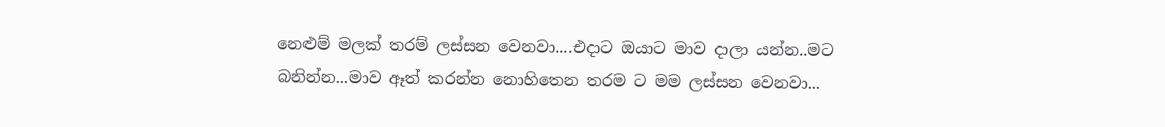නෙළුම් මලක් තරම් ලස්සන වෙනවා....එදාට ඔයාට මාව දාලා යන්න..මට බනින්න...මාව ඈත් කරන්න නොහිතෙන තරම ට මම ලස්සන වෙනවා...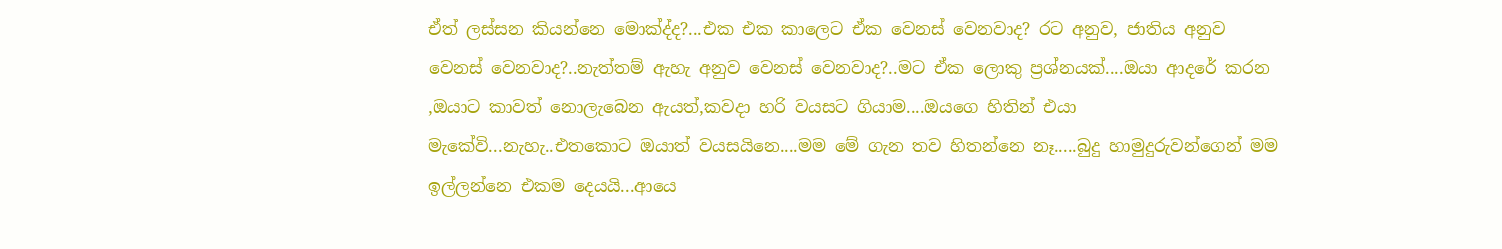ඒත් ලස්සන කියන්නෙ මොක්ද්ද?...එක එක කාලෙට ඒක වෙනස් වෙනවාද? රට අනුව, ජාතිය අනුව වෙනස් වෙනවාද?..නැත්තම් ඇහැ අනුව වෙනස් වෙනවාද?..මට ඒක ලොකු ප්‍රශ්නයක්....ඔයා ආදරේ කරන ,ඔයාට කාවත් නොලැබෙන ඇයත්,කවදා හරි වයසට ගියාම....ඔයගෙ හිතින් එයා මැකේවි...නැහැ..එතකොට ඔයාත් වයසයිනෙ....මම මේ ගැන තව හිතන්නෙ නෑ.....බුදු හාමුදුරුවන්ගෙන් මම ඉල්ලන්නෙ එකම දෙයයි...ආයෙ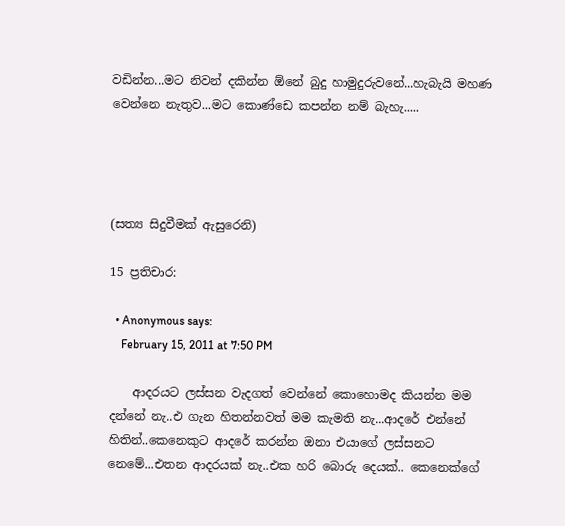වඩින්න...මට නිවන් දකින්න ඕනේ බුදු හාමුදුරුවනේ...හැබැයි මහණ වෙන්නෙ නැතුව...මට කොණ්ඩෙ කපන්න නම් බැහැ.....




(සත්‍ය සිදුවීමක් ඇසුරෙනි)

15 ප්‍රතිචාර:

  • Anonymous says:
    February 15, 2011 at 7:50 PM

    ආදරයට ලස්සන වැදගත් වෙන්නේ කොහොමද කියන්න මම දන්නේ නැ..එ ගැන හිතන්නවත් මම කැමති නැ...ආදරේ එන්නේ හිතින්..කෙනෙකුට ආදරේ කරන්න ඔනා එයාගේ ලස්සනට නෙමේ...එතන ආදරයක් නැ..එක හරි බොරු දෙයක්.. කෙනෙක්ගේ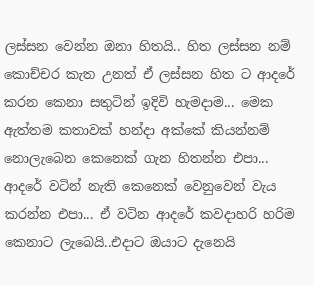ලස්සන වෙන්න ඔනා හිතයි.. හිත ලස්සන නම් කොච්චර කැත උනත් ඒ ලස්සන හිත ට ආදරේ කරන කෙනා සතුටින් ඉදිවි හැමදාම... මෙක ඇත්තම කතාවක් හන්දා අක්කේ කියන්නම් නොලැබෙන කෙනෙක් ගැන හිතන්න එපා... ආදරේ වටින් නැති කෙනෙක් වෙනුවෙන් වැ‍ය කරන්න එපා... ඒ වටින ආදරේ කවදාහරි හරිම කෙනාට ලැබෙයි..එදාට ඔයාට දැනෙයි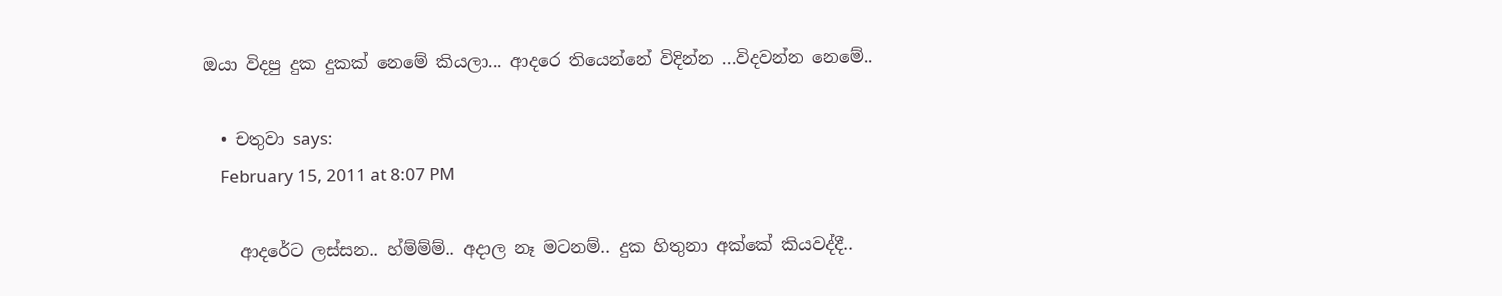ඔයා විදපු දුක දුකක් නෙමේ කියලා... ආදරෙ තියෙන්නේ විදින්න ...විදවන්න නෙමේ..

  • චතුවා says:
    February 15, 2011 at 8:07 PM

    ආදරේට ලස්සන.. හ්ම්ම්ම්.. අදාල නෑ මටනම්.. දුක හිතුනා අක්කේ කියවද්දී..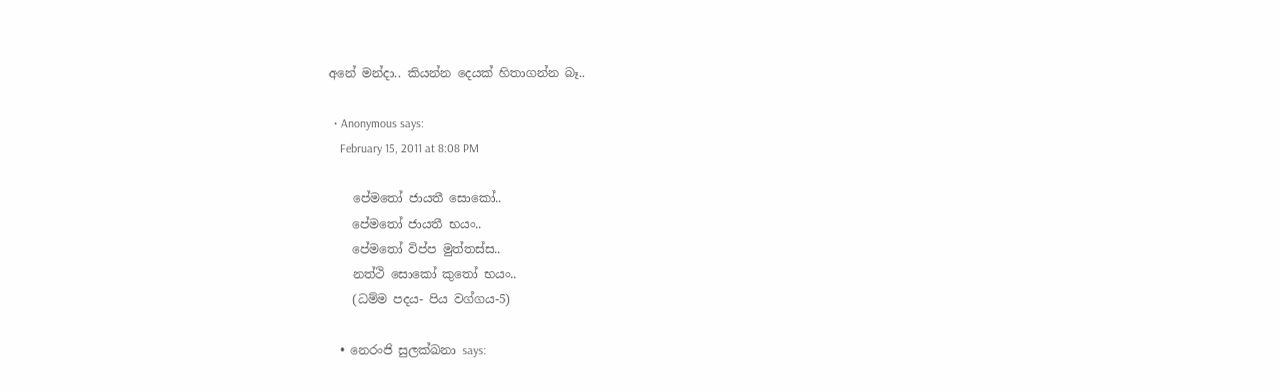අනේ මන්දා.. කියන්න දෙයක් හිතාගන්න බෑ..

  • Anonymous says:
    February 15, 2011 at 8:08 PM

    පේමතෝ ජායතී සොකෝ..
    පේමතෝ ජායතී භයං..
    පේමතෝ විප්ප මුත්තස්ස..
    නත්ථි සොකෝ කුතෝ භයං..
    (ධම්ම පදය- පිය වග්ගය-5)

  • නෙරංජි සුලක්ඛනා says: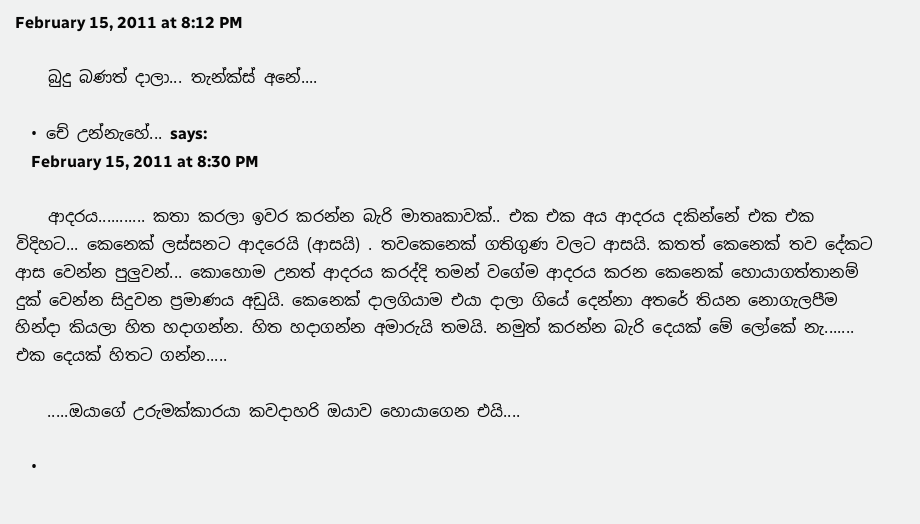February 15, 2011 at 8:12 PM

    බුදු බණත් දාලා... තැන්ක්ස් අනේ....

  • චේ උන්නැහේ... says:
    February 15, 2011 at 8:30 PM

    ආදරය........... කතා කරලා ඉවර කරන්න බැරි මාතෘකාවක්.. එක එක අය ආදරය දකින්නේ එක එක විදිහට... කෙනෙක් ලස්සනට ආදරෙයි (ආසයි) . තවකෙනෙක් ගතිගුණ වලට ආසයි. කතත් කෙනෙක් තව දේකට ආස වෙන්න පුලුවන්... කොහොම උනත් ආදරය කරද්දි තමන් වගේම ආදරය කරන කෙනෙක් හොයාගත්තානම් දුක් වෙන්න සිදුවන ප්‍රමාණය අඩුයි. කෙනෙක් දාලගියාම එයා දාලා ගියේ දෙන්නා අතරේ තියන නොගැලපීම හින්දා කියලා හිත හදාගන්න. හිත හදාගන්න අමාරුයි තමයි. නමුත් කරන්න බැරි දෙයක් මේ ලෝකේ නැ....... එක දෙයක් හිතට ගන්න.....

    .....ඔයාගේ උරුමක්කාරයා කවදාහරි ඔයාව හොයාගෙන එයි....

  •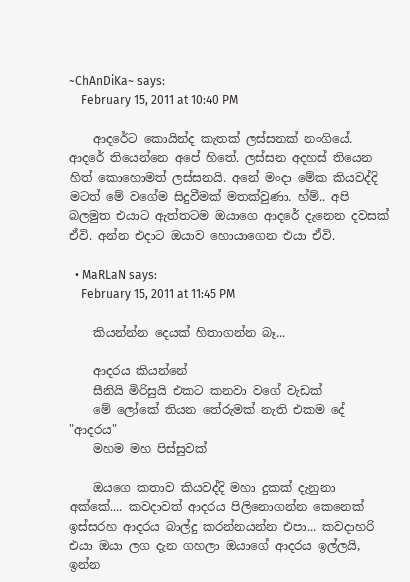~ChAnDiKa~ says:
    February 15, 2011 at 10:40 PM

    ආදරේට කොයින්ද කැතක් ලස්සනක් නංගියේ. ආදරේ තියෙන්නෙ අපේ හිතේ. ලස්සන අදහස් තියෙන හිත් කොහොමත් ලස්සනයි. අනේ මංදා මේක කියවද්දි මටත් මේ වගේම සිදුවීමක් මතක්වුණා. හ්ම්.. අපි බලමුත එයාට ඇත්තටම ඔයාගෙ ආදරේ දැනෙන දවසක් ඒවි. අන්න එදාට ඔයාව හොයාගෙන එයා ඒවි.

  • MaRLaN says:
    February 15, 2011 at 11:45 PM

    කියන්න්න දෙයක් හිතාගන්න බෑ...

    ආදරය කියන්නේ
    සීනියි මිරිසුයි එකට කනවා වගේ වැඩක්
    මේ ලෝකේ තියන තේරුමක් නැති එකම දේ "ආදරය"
    මහම මහ පිස්සුවක්

    ඔයගෙ කතාව කියවද්දි මහා දුකක් දැනුනා අක්කේ.... කවදාවත් ආදරය පිලිනොගන්න කෙනෙක් ඉස්සරහ ආදරය බාල්දු කරන්නයන්න එපා... කවදාහරි එයා ඔයා ලග දැන ගහලා ඔයාගේ ආදරය ඉල්ලයි, ඉන්න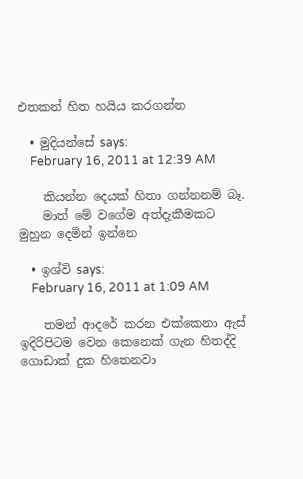එතකන් හිත හයිය කරගන්න

  • මුදියන්සේ says:
    February 16, 2011 at 12:39 AM

    කියන්න දෙයක් හිතා ගන්නනම් බෑ.
    මාත් මේ වගේම අත්දැකීමකට මුහුන දෙමින් ඉන්නෙ

  • ඉශ්වි says:
    February 16, 2011 at 1:09 AM

    තමන් ආදරේ කරන එක්කෙනා ඇස් ඉදිරිපිටම වෙන කෙනෙක් ගැන හිතද්දි ගොඩාක් දුක හිතෙනවා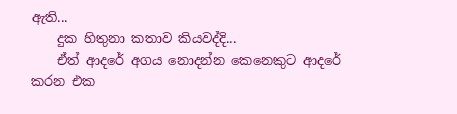ඇති...
    දුක හිතුනා කතාව කියවද්දි...
    ඒත් ආදරේ අගය නොදන්න කෙනෙකුට ආදරේ කරන එක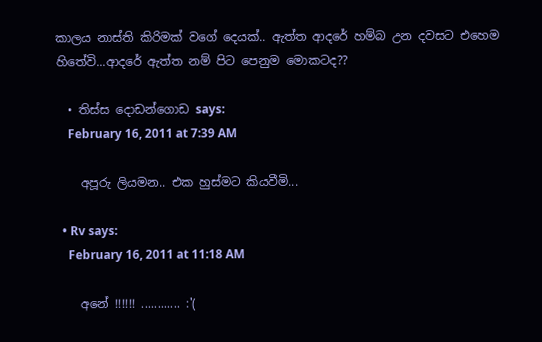කාලය නාස්ති කිරිමක් වගේ දෙයක්.. ඇත්ත ආදරේ හම්බ උන දවසට එහෙම හිතේවි...ආදරේ ඇත්ත නම් පිට පෙනුම මොකටද??

  • තිස්ස දොඩන්ගොඩ says:
    February 16, 2011 at 7:39 AM

    අපූරු ලියමන.. එක හුස්මට කියවීමි...

  • Rv says:
    February 16, 2011 at 11:18 AM

    අනේ !!!!!! ............ :'(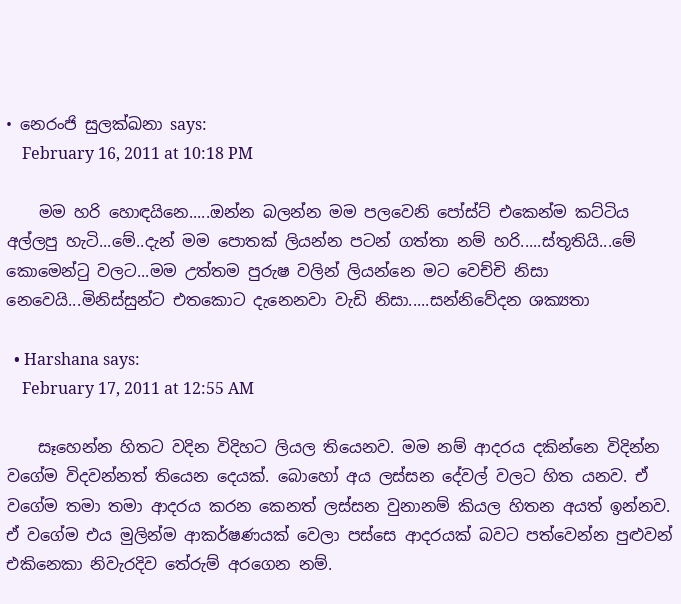• නෙරංජි සුලක්ඛනා says:
    February 16, 2011 at 10:18 PM

    මම හරි හොඳයිනෙ.....ඔන්න බලන්න මම පලවෙනි පෝස්ට් එකෙන්ම කට්ටිය අල්ලපු හැටි...මේ..දැන් මම පොතක් ලියන්න පටන් ගත්තා නම් හරි.....ස්තූතියි...මේ කොමෙන්ටු වලට...මම උත්තම පුරුෂ වලින් ලියන්නෙ මට වෙච්චි නිසා නෙවෙයි...මිනිස්සුන්ට එතකොට දැනෙනවා වැඩි නිසා.....සන්නිවේදන ශක්‍යතා

  • Harshana says:
    February 17, 2011 at 12:55 AM

    සෑහෙන්න හිතට වදින විදිහට ලියල තියෙනව. මම නම් ආදරය දකින්නෙ විදින්න වගේම විදවන්නත් තියෙන දෙයක්. බොහෝ අය ලස්සන දේවල් වලට හිත යනව. ඒ වගේම තමා තමා ආදරය කරන කෙනත් ලස්සන වුනානම් කියල හිතන අයත් ඉන්නව. ඒ වගේම එය මුලින්ම ආකර්ෂණයක් වෙලා පස්සෙ ආදරයක් බවට පත්වෙන්න පුළුවන් එකිනෙකා නිවැරදිව තේරුම් අරගෙන නම්.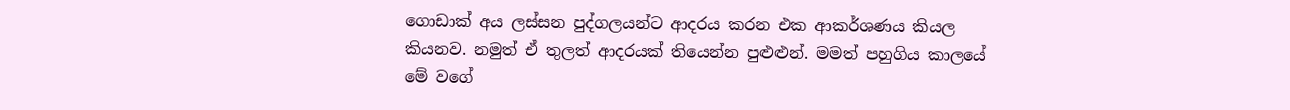ගොඩාක් අය ලස්සන පුද්ගලයන්ට ආදරය කරන එක ආකර්ශණය කියල කියනව. නමුත් ඒ තුලත් ආදරයක් තියෙන්න පුළුළුන්. මමත් පහුගිය කාලයේ මේ වගේ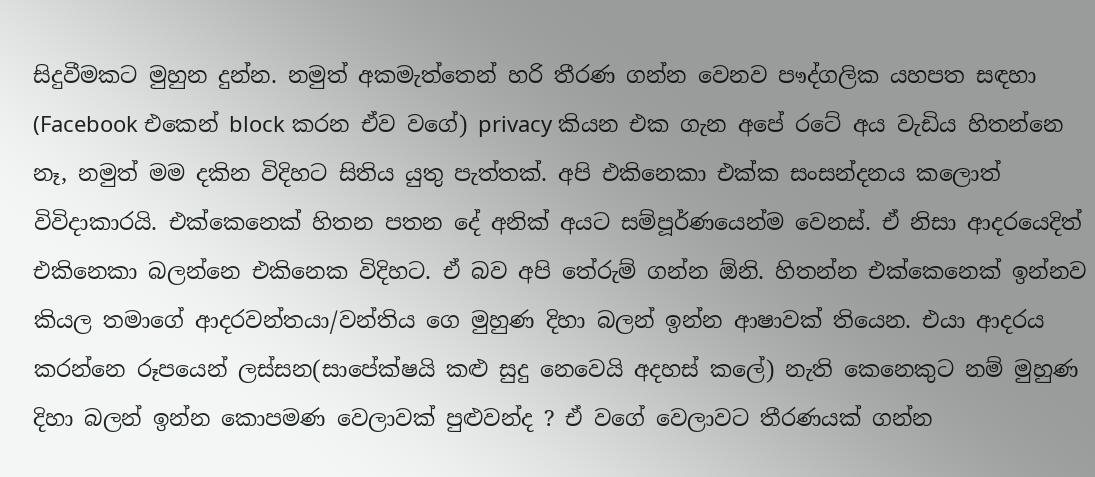සිදුවීමකට මුහුන දුන්න. නමුත් අකමැත්තෙන් හරි තීරණ ගන්න වෙනව පෟද්ගලික යහපත සඳහා (Facebook එකෙන් block කරන ඒව වගේ) privacy කියන එක ගැන අපේ රටේ අය වැඩිය හිතන්නෙ නෑ, නමුත් මම දකින විදිහට සිතිය යුතු පැත්තක්. අපි එකිනෙකා එක්ක සංසන්දනය කලොත් විවිදාකාරයි. එක්කෙනෙක් හිතන පතන දේ අනික් අයට සම්පූර්ණයෙන්ම වෙනස්. ඒ නිසා ආදරයෙදිත් එකිනෙකා බලන්නෙ එකිනෙක විදිහට. ඒ බව අපි තේරුම් ගන්න ඕනි. හිතන්න එක්කෙනෙක් ඉන්නව කියල තමාගේ ආදරවන්තයා/වන්තිය ගෙ මුහුණ දිහා බලන් ඉන්න ආෂාවක් තියෙන. එයා ආදරය කරන්නෙ රූපයෙන් ලස්සන(සාපේක්ෂයි කළු සුදු නෙවෙයි අදහස් කලේ) නැති කෙනෙකුට නම් මුහුණ දිහා බලන් ඉන්න කොපමණ වෙලාවක් පුළුවන්ද ? ඒ වගේ වෙලාවට තීරණයක් ගන්න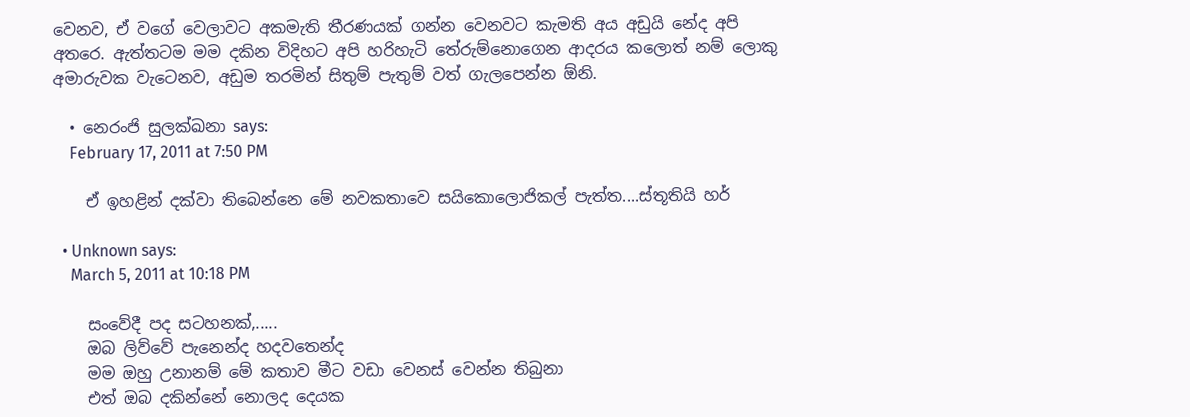වෙනව, ඒ වගේ වෙලාවට අකමැති තීරණයක් ගන්න වෙනවට කැමති අය අඩුයි නේද අපි අතරෙ. ඇත්තටම මම දකින විදිහට අපි හරිහැටි තේරුම්නොගෙන ආදරය කලොත් නම් ලොකු අමාරුවක වැටෙනව, අඩුම තරමින් සිතුම් පැතුම් වත් ගැලපෙන්න ඕනි.

  • නෙරංජි සුලක්ඛනා says:
    February 17, 2011 at 7:50 PM

    ඒ ඉහළින් දක්වා තිබෙන්නෙ මේ නවකතාවෙ සයිකොලොජිකල් පැත්ත....ස්තූතියි හර්

  • Unknown says:
    March 5, 2011 at 10:18 PM

    සංවේදී පද සටහනක්,.....
    ඔබ ලිව්වේ පැනෙන්ද හදවතෙන්ද
    මම ඔහු උනානම් මේ කතාව මීට වඩා වෙනස් වෙන්න තිබුනා
    එත් ඔබ දකින්නේ නොලද දෙයක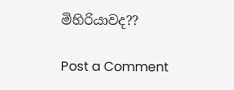මිහිරියාවද??

Post a Comment